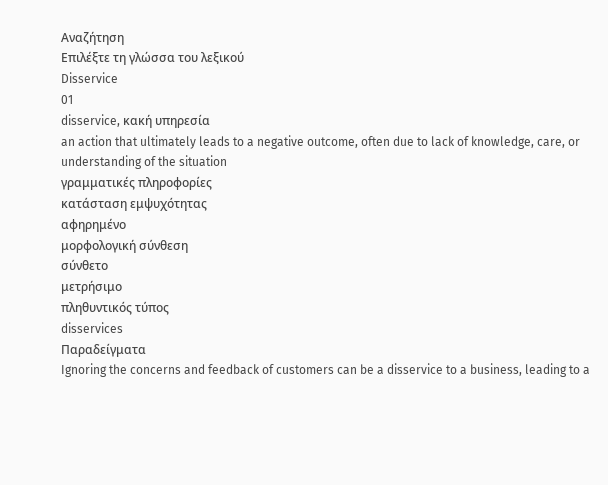Αναζήτηση
Επιλέξτε τη γλώσσα του λεξικού
Disservice
01
disservice, κακή υπηρεσία
an action that ultimately leads to a negative outcome, often due to lack of knowledge, care, or understanding of the situation
γραμματικές πληροφορίες
κατάσταση εμψυχότητας
αφηρημένο
μορφολογική σύνθεση
σύνθετο
μετρήσιμο
πληθυντικός τύπος
disservices
Παραδείγματα
Ignoring the concerns and feedback of customers can be a disservice to a business, leading to a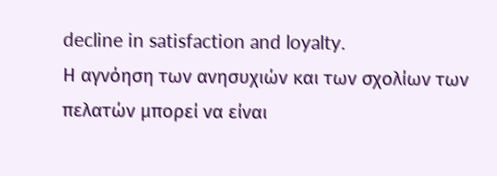decline in satisfaction and loyalty.
Η αγνόηση των ανησυχιών και των σχολίων των πελατών μπορεί να είναι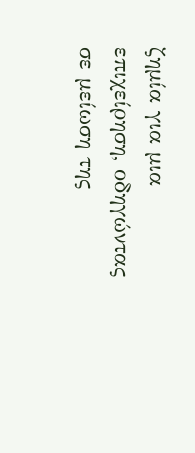ζημία για μια επιχείρηση, οδηγώντας σε μείωση της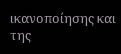ικανοποίησης και της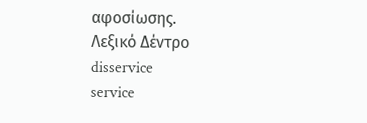αφοσίωσης.
Λεξικό Δέντρο
disservice
service